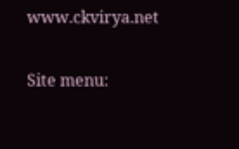www.ckvirya.net

Site menu: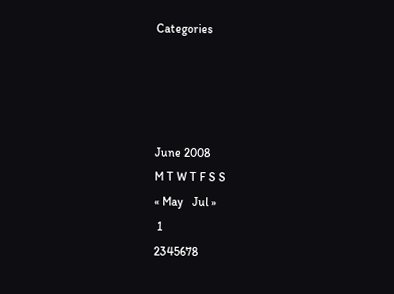Categories




June 2008
M T W T F S S
« May   Jul »
 1
2345678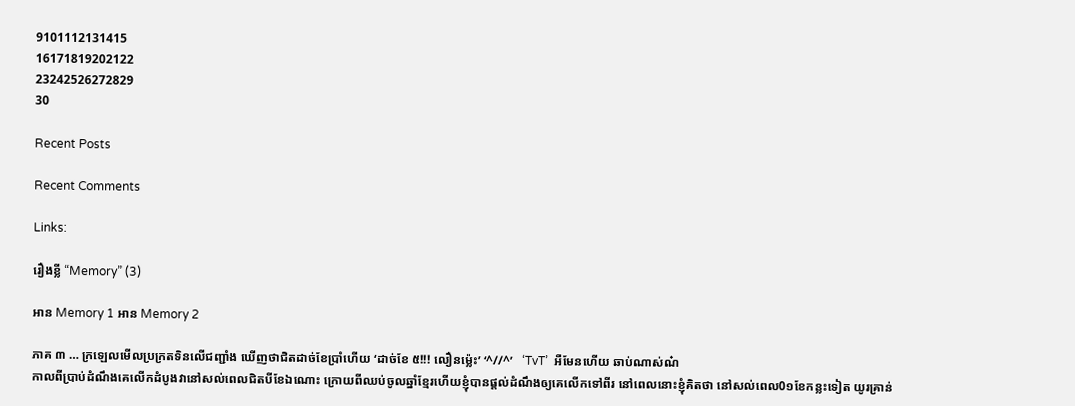9101112131415
16171819202122
23242526272829
30

Recent Posts

Recent Comments

Links:

រឿងខ្លី “Memory” (3)

អាន Memory 1 អាន Memory 2

ភាគ ៣ … ក្រឡេលមើលប្រក្រតទិនលើជញ្ជាំង ឃើញថាជិតដាច់ខែប្រាំហើយ ‘ដាច់ខែ ៥!!! លឿនម៉្លេះ’ ‘^//^’   ‘TvT’  អឺមែនហើយ ឆាប់ណាស់ណ៎
កាលពីប្រាប់ដំណឹងគេលើកដំបូងវានៅសល់ពេលជិតបីខែឯណោះ ក្រោយពីឈប់ចូលឆ្នាំខ្មែរហើយខ្ញុំបានផ្តល់ដំណឹងឲ្យគេលើកទៅពីរ នៅពេលនោះខ្ញុំគិតថា នៅសល់ពេល0១ខែកន្លះទៀត យូរគ្រាន់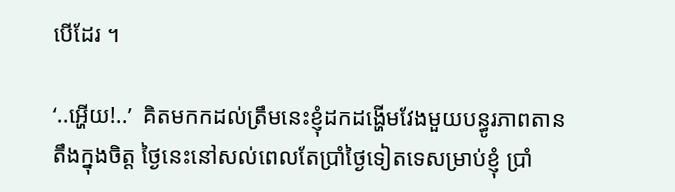បើដែរ ។

‘..អ្ហើយ!..’  គិតមកកដល់ត្រឹមនេះខ្ញុំដកដង្ហើមវែងមួយបន្ធូរភាពតានតឹងក្នុងចិត្ត ថ្ងៃនេះនៅសល់ពេលតែប្រាំថ្ងៃទៀតទេសម្រាប់ខ្ញុំ ប្រាំ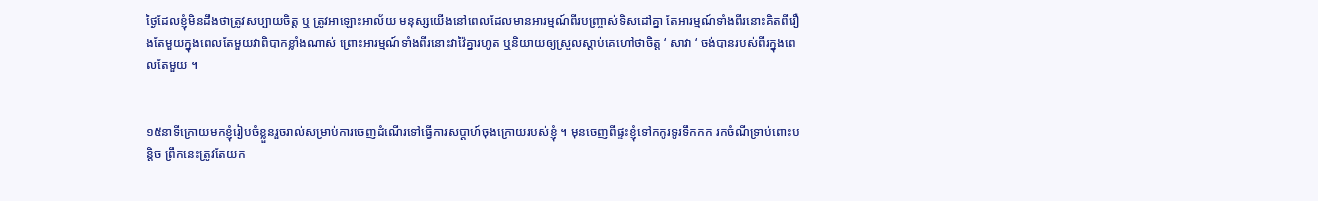ថ្ងៃដែលខ្ញុំមិនដឹងថាត្រូវសប្បាយចិត្ត ឬ ត្រូវអាឡោះអាល័យ មនុស្សយើងនៅពេលដែលមានអារម្មណ៍ពីរបញ្ច្រាស់ទិសដៅគ្នា តែអារម្មណ៍ទាំងពីរនោះគិតពីរឿងតែមួយក្នុងពេលតែមួយវាពិបាកខ្លាំងណាស់ ព្រោះអារម្មណ៍ទាំងពីរនោះវាវ៉ៃគ្នារហូត ឬនិយាយឲ្យស្រួលស្ដាប់គេហៅថាចិត្ត ‘ សាវា ‘ ចង់បានរបស់ពីរក្នុងពេលតែមួយ ។


១៥នាទីក្រោយមកខ្ញុំរៀបចំខ្លួនរួចរាល់សម្រាប់ការចេញដំណើរទៅធ្វើការសប្ដាហ៍ចុងក្រោយរបស់ខ្ញុំ ។ មុនចេញពីផ្ទះខ្ញុំទៅកកូរទូរទឹកកក រកចំណីទ្រាប់ពោះបន្តិច ព្រឹកនេះត្រូវតែយក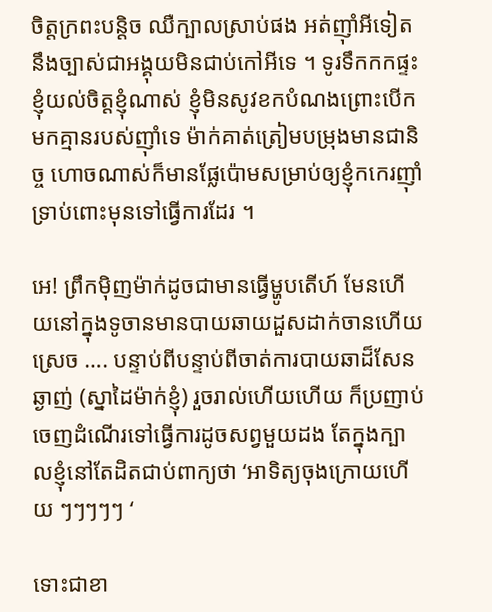ចិត្តក្រពះបន្តិច ឈឺក្បាលស្រាប់ផង អត់ញ៉ាំអីទៀតនឹងច្បាស់ជាអង្គុយមិនជាប់កៅអីទេ ។ ទូរទឹកកកផ្ទះខ្ញុំយល់ចិត្តខ្ញុំណាស់ ខ្ញុំមិនសូវខកបំណងព្រោះបើកមកគ្មានរបស់ញ៉ាំទេ ម៉ាក់គាត់ត្រៀមបម្រុងមានជានិច្ច ហោចណាស់ក៏មានផ្លែប៉ោមសម្រាប់ឲ្យខ្ញុំកកេរញ៉ាំទ្រាប់ពោះមុនទៅធ្វើការដែរ ។

អេ! ព្រឹកម៉ិញម៉ាក់ដូចជាមានធ្វើម្ហូបតើហ៍ មែនហើយនៅក្នុងទូចានមានបាយឆាយដួសដាក់ចានហើយស្រេច …. បន្ទាប់ពីបន្ទាប់ពីចាត់ការបាយឆាដ៏សែនឆ្ងាញ់ (ស្នាដៃម៉ាក់ខ្ញុំ) រួចរាល់ហើយហើយ ក៏ប្រញាប់ចេញដំណើរទៅធ្វើការដូចសព្វមួយដង តែក្នុងក្បាលខ្ញុំនៅតែដិតជាប់ពាក្យថា ‘អាទិត្យចុងក្រោយហើយ ៗៗៗៗៗ ‘

ទោះជាខា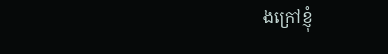ងក្រៅខ្ញុំ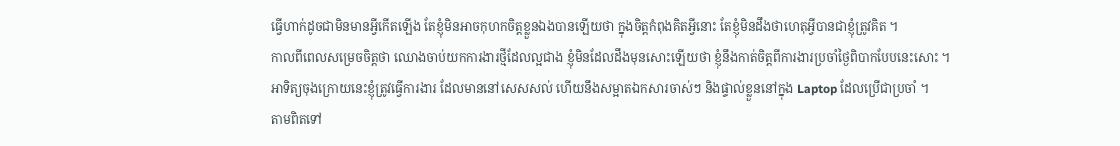ធ្វើហាក់ដូចជាមិនមានអ្វីកើតឡើង តែខ្ញុំមិនអាចកុហកចិត្តខ្លួនឯងបានឡើយថា ក្នុងចិត្តកំពុងគិតអ្វីនោះ តែខ្ញុំមិនដឹងថាហេតុអ្វីបានជាខ្ញុំត្រូវគិត ។
កាលពីពេលសម្រេចចិត្តថា ឈោងចាប់យកការងារថ្មីដែលល្អជាង ខ្ញុំមិនដែលដឹងមុនសោះឡើយថា ខ្ញុំនឹងកាត់ចិត្តពីការងារប្រចាំថ្ងៃពិបាកបែបនេះសោះ ។
អាទិត្យចុងក្រោយនេះខ្ញុំត្រូវធ្វើការងារ ដែលមាននៅសេសសល់ ហើយនឹងសម្អាតឯកសារចាស់ៗ និងផ្ទាល់ខ្លួននៅក្នុង Laptop ដែលប្រើជាប្រចាំ ។
តាមពិតទៅ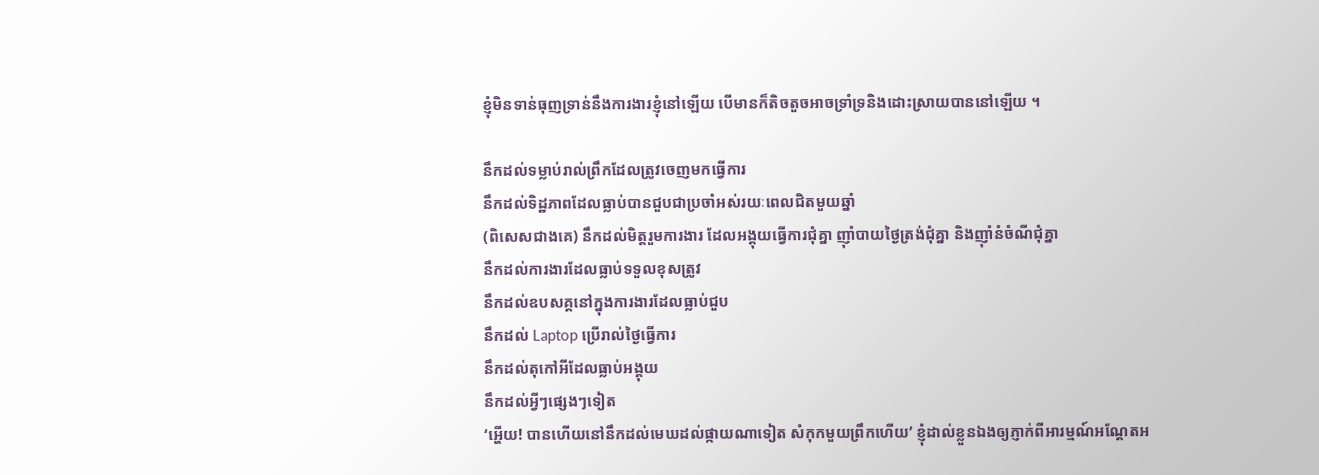ខ្ញុំមិនទាន់ធុញទ្រាន់នឹងការងារខ្ញុំនៅឡើយ បើមានក៏តិចតួចអាចទ្រាំទ្រនិងដោះស្រាយបាននៅឡើយ ។

នឹកដល់ទម្លាប់រាល់ព្រឹកដែលត្រូវចេញមកធ្វើការ
នឹកដល់ទិដ្ឋភាពដែលធ្លាប់បានជួបជាប្រចាំអស់រយៈពេលជិតមួយឆ្នាំ
(ពិសេសជាងគេ) នឹកដល់មិត្តរួមការងារ ដែលអង្គុយធ្វើការជុំគ្នា ញ៉ាំបាយថ្ងៃត្រង់ជុំគ្នា និងញ៉ាំនំចំណីជុំគ្នា
នឹកដល់ការងារដែលធ្លាប់ទទួលខុសត្រូវ
នឹកដល់ឧបសគ្គនៅក្នុងការងារដែលធ្លាប់ជួប
នឹកដល់ Laptop ប្រើរាល់ថ្ងៃធ្វើការ
នឹកដល់តុកៅអីដែលធ្លាប់អង្គុយ
នឹកដល់អ្វីៗផ្សេងៗទៀត
‘អ្ហើយ! បានហើយនៅនឹកដល់មេឃដល់ផ្កាយណាទៀត សំកុកមួយព្រឹកហើយ’ ខ្ញុំដាល់ខ្លួនឯងឲ្យភ្ញាក់ពីអារម្មណ៍អណ្ដែតអ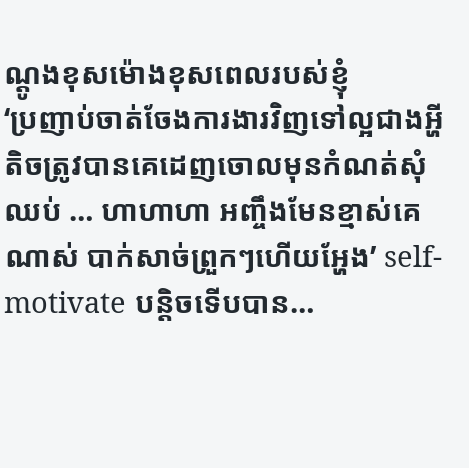ណ្ដូងខុសម៉ោងខុសពេលរបស់ខ្ញុំ
‘ប្រញាប់ចាត់ចែងការងារវិញទៅល្អជាងអ្ហី តិចត្រូវបានគេដេញចោលមុនកំណត់សុំឈប់ … ហាហាហា អញ្ចឹងមែនខ្មាស់គេណាស់ បាក់សាច់ព្រួកៗហើយអ្ហែង’ self-motivate បន្តិចទើបបាន…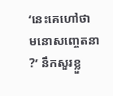‘នេះគេហៅថា មនោសញ្ចេតនា ?’ នឹកសួរខ្លួ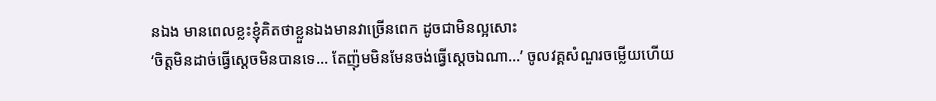នឯង មានពេលខ្លះខ្ញុំគិតថាខ្លួនឯងមានវាច្រើនពេក ដូចជាមិនល្អសោះ
‘ចិត្តមិនដាច់ធ្វើស្ដេចមិនបានទេ… តែញ៉ុមមិនមែនចង់ធ្វើស្ដេចឯណា…’ ចូលវគ្គសំណួរចម្លើយហើយ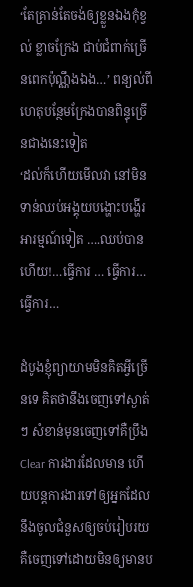‘តែគ្រាន់តែចង់ឲ្យខ្លួនឯងកុំខ្វល់ ខ្លាចក្រែង ជាប់ជំពាក់ច្រើនពេកប៉ុណ្ណឹងឯង…’ ពន្យល់ពីហេតុបន្ថែមក្រែងបានពិន្ទុច្រើនជាងនេះទៀត
‘ដល់ក៏ហើយមើលវា នៅមិនទាន់ឈប់អង្គុយបង្ហោះបង្ហើរអារម្មណ៍ទៀត ….ឈប់បានហើយ!…ធ្វើការ … ធ្វើការ… ធ្វើការ…

ដំបូងខ្ញុំព្យាយាមមិនគិតអ្វីច្រើនទេ គិតថានឹងចេញទៅស្ងាត់ៗ សំខាន់មុនចេញទៅគឺប្រឹង Clear ការងារដែលមាន ហើយបន្ដការងារទៅឲ្យអ្នកដែលនឹងចូលជំនួសឲ្យចប់រៀបរយ គឺចេញទៅដោយមិនឲ្យមានប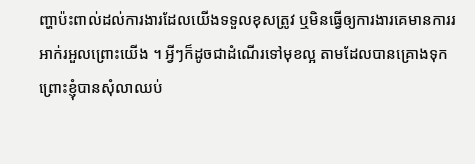ញ្ហាប៉ះពាល់ដល់ការងារដែលយើងទទួលខុសត្រូវ ឬមិនធ្វើឲ្យការងារគេមានការរអាក់រអួលព្រោះយើង ។ អ្វីៗក៏ដូចជាដំណើរទៅមុខល្អ តាមដែលបានគ្រោងទុក ព្រោះខ្ញុំបានសុំលាឈប់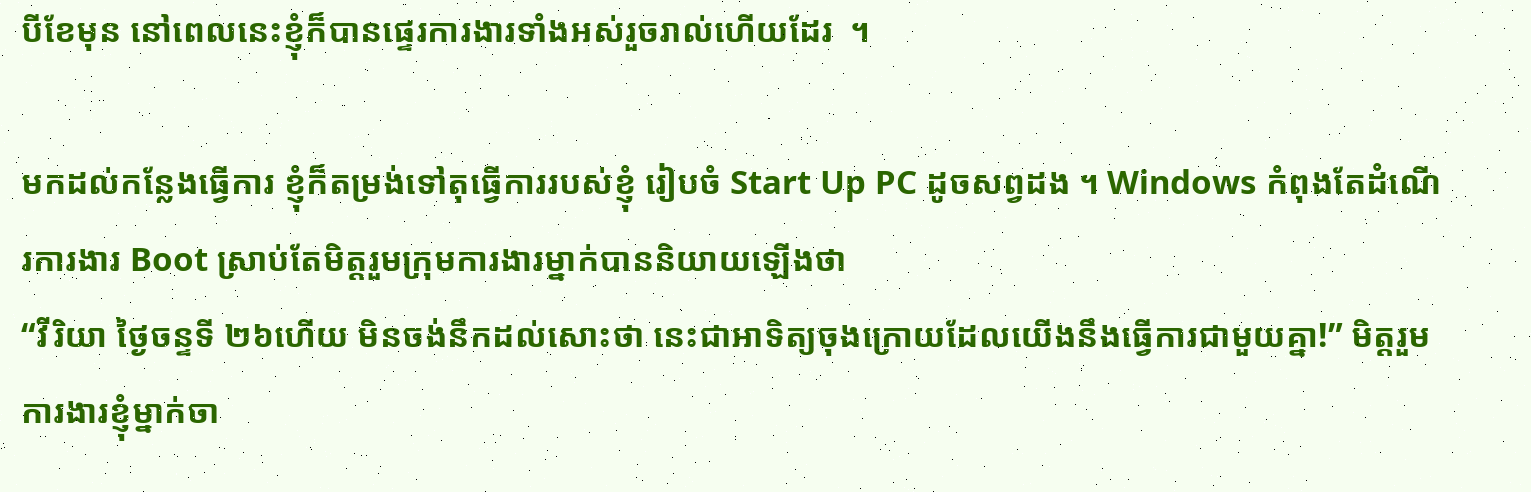បីខែមុន នៅពេលនេះខ្ញុំក៏បានផ្ទេរការងារទាំងអស់រួចរាល់ហើយដែរ  ។

មកដល់កន្លែងធ្វើការ ខ្ញុំក៏តម្រង់ទៅតុធ្វើការរបស់ខ្ញុំ រៀបចំ Start Up PC ដូចសព្វដង ។ Windows កំពុងតែដំណើរការងារ Boot ស្រាប់តែមិត្តរួមក្រុមការងារម្នាក់បាននិយាយឡើងថា
“វីរិយា ថ្ងៃចន្ទទី ២៦ហើយ មិនចង់នឹកដល់សោះថា នេះជាអាទិត្យចុងក្រោយដែលយើងនឹងធ្វើការជាមួយគ្នា!” មិត្តរួមការងារខ្ញុំម្នាក់ចា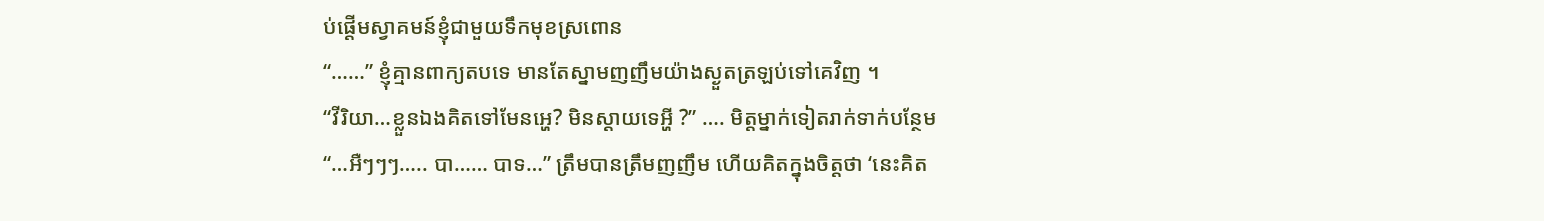ប់ផ្តើមស្វាគមន៍ខ្ញុំជាមួយទឹកមុខស្រពោន
“……” ខ្ញុំគ្មានពាក្យតបទេ មានតែស្នាមញញឹមយ៉ាងស្ងួតត្រឡប់ទៅគេវិញ ។
“វីរិយា…ខ្លួនឯងគិតទៅមែនអ្ហេ? មិនស្ដាយទេអ្ហី ?” …. មិត្តម្នាក់ទៀតរាក់ទាក់បន្ថែម
“…អឺៗៗៗ….. បា…… បាទ…” ត្រឹមបានត្រឹមញញឹម ហើយគិតក្នុងចិត្តថា ‘នេះគិត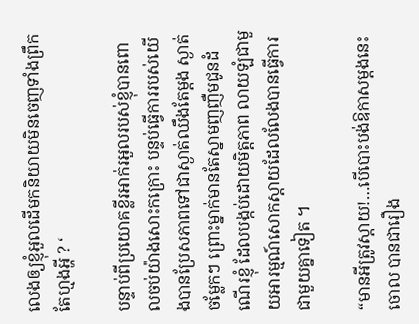លេងឲ្យខ្ញុំអួលដើមកនិយាយមិនចេញទាំងព្រឹកតែហ្មងអ្ហី ? ‘

បន្ទាប់ពីប្រយោគខ្លីរអាក់រអួលរបស់ខ្ញុំបានពោលចប់យ៉ាងសោះកក្រោះ បន្ទប់ធ្វើការរបស់យើងបានប្រែសភាពទៅជាស្ងាត់ឈឹងតែម្ដង ស្ងាត់ចម្លែកៗ ព្រោះម្នាក់មានតែស្នាមញញឺមជូនដំណើរខ្ញុំ ដែលបង្កប់ដោយមិត្តភាព លាយឡំជាមួយអារម្មណ៍សោកស្តាយដែលលែងបានធ្វើការជាមួយគ្នាទៀត ។

“មានអីត្រូវស្ដាយ!…បើបោះបង់ឱកាសម្ដងនេះចោល បានជារឿង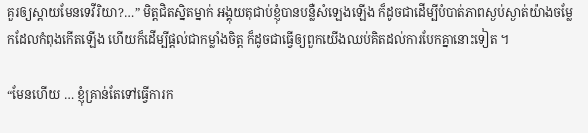គួរឲ្យស្តាយមែនទេវីរិយា?…” មិត្តជិតស្និតម្នាក់ អង្គុយតុជាប់ខ្ញុំបានបន្លឺសំឡេងឡើង ក៏ដូចជាដើម្បីបំបាត់ភាពស្ងប់ស្ងាត់យ៉ាងចម្លែកដែលកំពុងកើតឡើង ហើយក៏ដើម្បីផ្តល់ជាកម្លាំងចិត្ត ក៏ដូចជាធ្វើឲ្យពួកយើងឈប់គិតដល់ការបែកគ្នានោះទៀត ។

“មែនហើយ … ខ្ញុំគ្រាន់តែទៅធ្វើការក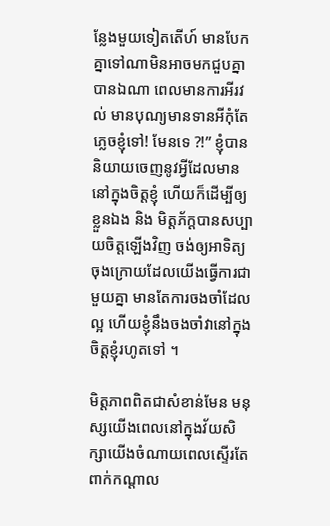ន្លែងមួយទៀតតើហ៍ មានបែកគ្នាទៅណាមិនអាចមកជួបគ្នាបានឯណា ពេលមានការអីរវល់ មានបុណ្យមានទានអីកុំតែភ្លេចខ្ញុំទៅ! មែនទេ ?!” ខ្ញុំបាននិយាយចេញនូវអ្វីដែលមាននៅក្នុងចិត្តខ្ញុំ ហើយក៏ដើម្បីឲ្យខ្លួនឯង និង មិត្តភ័ក្តបានសប្បាយចិត្តឡើងវិញ ចង់ឲ្យអាទិត្យចុងក្រោយដែលយើងធ្វើការជាមួយគ្នា មានតែការចងចាំដែលល្អ ហើយខ្ញុំនឹងចងចាំវានៅក្នុងចិត្តខ្ញុំរហូតទៅ ។

មិត្តភាពពិតជាសំខាន់មែន មនុស្សយើងពេលនៅក្នុងវ័យសិក្សាយើងចំណាយពេលស្ទើរតែពាក់កណ្តាល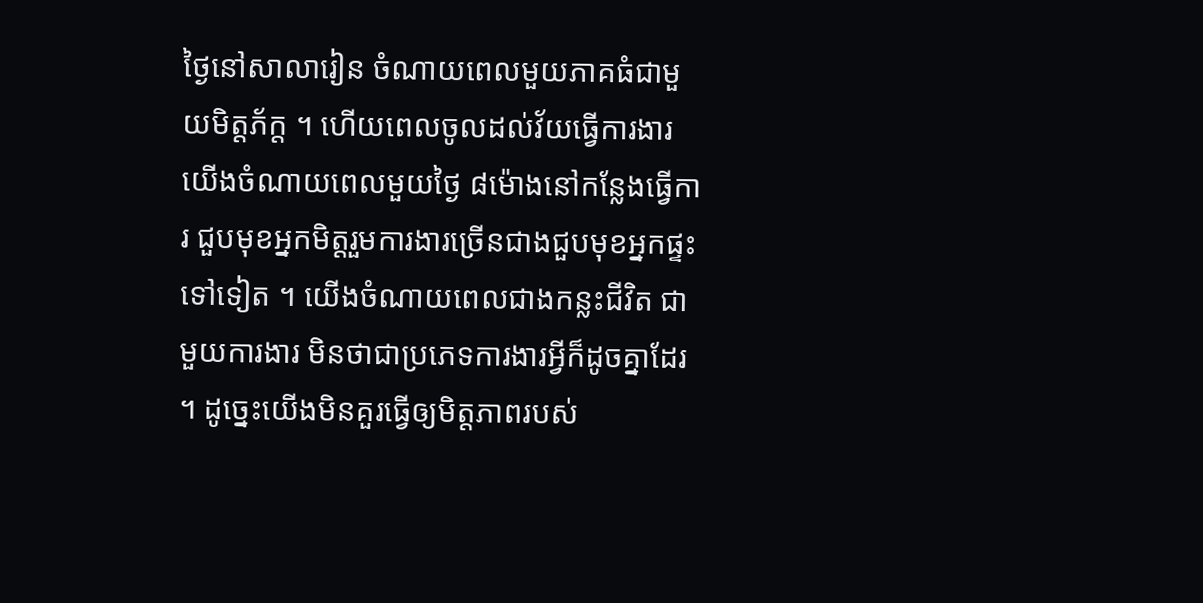ថ្ងៃនៅសាលារៀន ចំណាយពេលមួយភាគធំជាមួយមិត្តភ័ក្ត ។ ហើយពេលចូលដល់វ័យធ្វើការងារ យើងចំណាយពេលមួយថ្ងៃ ៨ម៉ោងនៅកន្លែងធ្វើការ ជួបមុខអ្នកមិត្តរួមការងារច្រើនជាងជួបមុខអ្នកផ្ទះទៅទៀត ។ យើងចំណាយពេលជាងកន្លះជីវិត ជាមួយការងារ មិនថាជាប្រភេទការងារអ្វីក៏ដូចគ្នាដែរ ។ ដូច្នេះយើងមិនគួរធ្វើឲ្យមិត្តភាពរបស់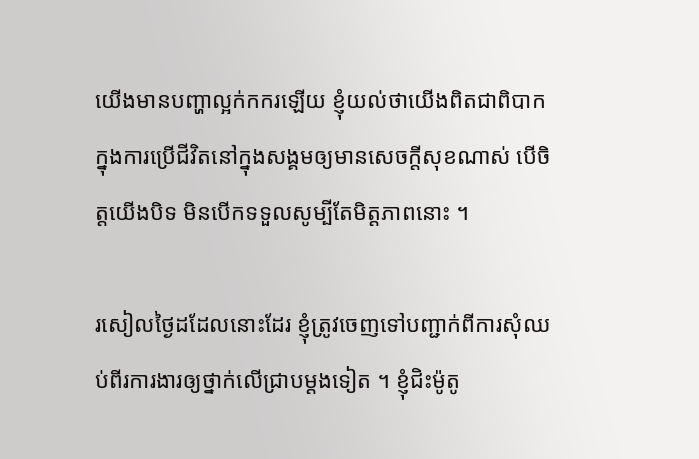យើងមានបញ្ហាល្អក់កករឡើយ ខ្ញុំយល់ថាយើងពិតជាពិបាកក្នុងការប្រើជីវិតនៅក្នុងសង្គមឲ្យមានសេចក្ដីសុខណាស់ បើចិត្តយើងបិទ មិនបើកទទួលសូម្បីតែមិត្តភាពនោះ ។

រសៀលថ្ងៃដដែលនោះដែរ ខ្ញុំត្រូវចេញទៅបញ្ជាក់ពីការសុំឈប់ពីរការងារឲ្យថ្នាក់លើជ្រាបម្ដងទៀត ។ ខ្ញុំជិះម៉ូតូ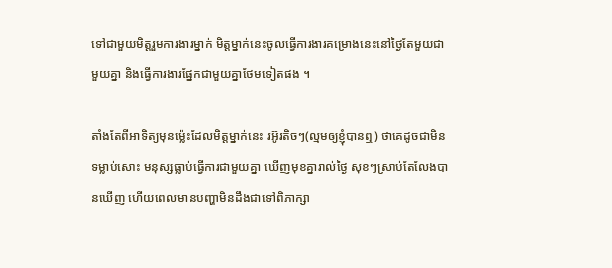ទៅជាមួយមិត្តរួមការងារម្នាក់ មិត្តម្នាក់នេះចូលធ្វើការងារគម្រោងនេះនៅថ្ងៃតែមួយជាមួយគ្នា និងធ្វើការងារផ្នែកជាមួយគ្នាថែមទៀតផង ។

តាំងតែពីអាទិត្យមុនម៉្លេះដែលមិត្តម្នាក់នេះ រអ៊ូរតិចៗ(ល្មមឲ្យខ្ញុំបានឮ) ថាគេដូចជាមិនទម្លាប់សោះ មនុស្សធ្លាប់ធ្វើការជាមួយគ្នា ឃើញមុខគ្នារាល់ថ្ងៃ សុខៗស្រាប់តែលែងបានឃើញ ហើយពេលមានបញ្ហាមិនដឹងជាទៅពិភាក្សា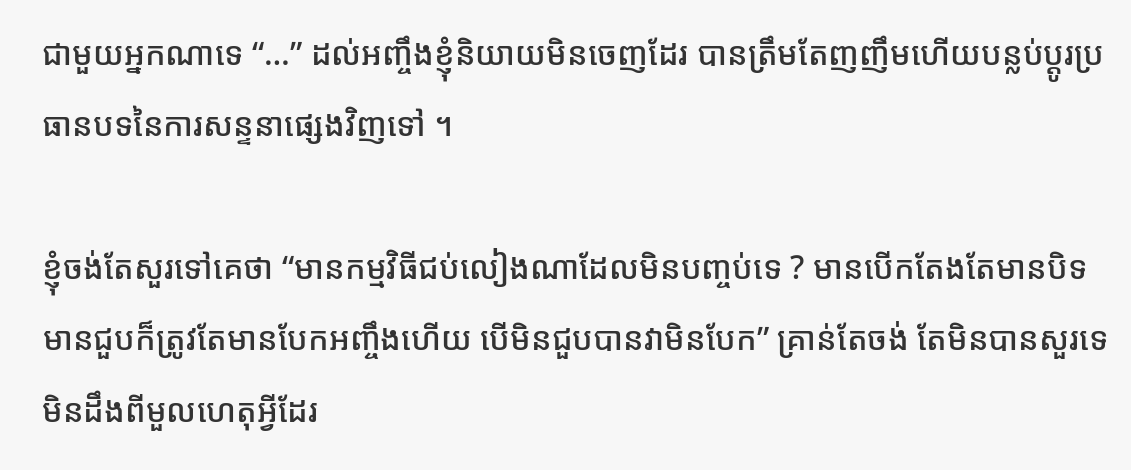ជាមួយអ្នកណាទេ “…” ដល់អញ្ចឹងខ្ញុំនិយាយមិនចេញដែរ បានត្រឹមតែញញឹមហើយបន្លប់ប្ដូរប្រធានបទនៃការសន្ទនាផ្សេងវិញទៅ ។

ខ្ញុំចង់តែសួរទៅគេថា “មានកម្មវិធីជប់លៀងណាដែលមិនបញ្ចប់ទេ ? មានបើកតែងតែមានបិទ មានជួបក៏ត្រូវតែមានបែកអញ្ចឹងហើយ បើមិនជួបបានវាមិនបែក” គ្រាន់តែចង់ តែមិនបានសួរទេ មិនដឹងពីមួលហេតុអ្វីដែរ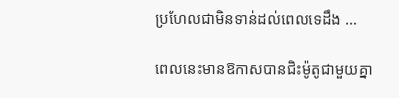ប្រហែលជាមិនទាន់ដល់ពេលទេដឹង …

ពេលនេះមានឱកាសបានជិះម៉ូតូជាមួយគ្នា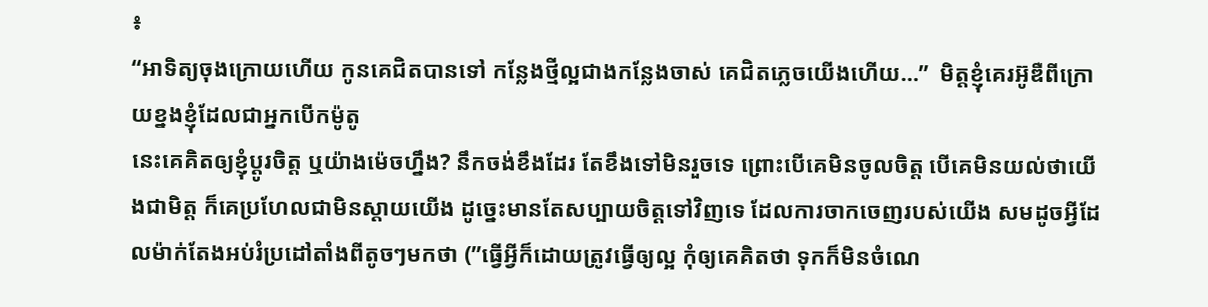៖
“អាទិត្យចុងក្រោយហើយ កូនគេជិតបានទៅ កន្លែងថ្មីល្អជាងកន្លែងចាស់ គេជិតភ្លេចយើងហើយ…”  មិត្តខ្ញុំគេរអ៊ូឌឺពីក្រោយខ្នងខ្ញុំដែលជាអ្នកបើកម៉ូតូ
នេះគេគិតឲ្យខ្ញុំប្ដូរចិត្ត ឬយ៉ាងម៉េចហ្នឹង? នឹកចង់ខឹងដែរ តែខឹងទៅមិនរួចទេ ព្រោះបើគេមិនចូលចិត្ត បើគេមិនយល់ថាយើងជាមិត្ត ក៏គេប្រហែលជាមិនស្ដាយយើង ដូច្នេះមានតែសប្បាយចិត្តទៅវិញទេ ដែលការចាកចេញរបស់យើង សមដូចអ្វីដែលម៉ាក់តែងអប់រំប្រដៅតាំងពីតូចៗមកថា (”ធ្វើអ្វីក៏ដោយត្រូវធ្វើឲ្យល្អ កុំឲ្យគេគិតថា ទុកក៏មិនចំណេ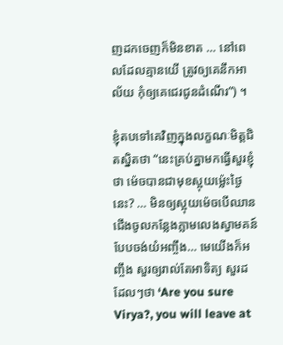ញដកចេញក៏មិនខាត … នៅពេលដែលគ្មានយើ ត្រូវឲ្យគេនឹកអាល័យ កុំឲ្យគេជេរជូនដំណើរ”) ។

ខ្ញុំតបទៅគេវិញក្នុងលក្ខណៈមិត្តជិតស្និតថា “នេះគ្រប់គ្នាមកធ្វើសួរខ្ញុំថា ម៉េចបានជាមុខស្អុយម៉្លេះថ្ងៃនេះ? … មិនឲ្យស្អុយម៉េចបើឈានជើងចូលកន្លែងភ្លាមលេងស្វាមគន៍បែបចង់យំអញ្ចឹង… មេយើងក៏អញ្ចឹង សួរឲ្យរាល់តែអាទិត្យ សួរដដែលៗថា ‘Are you sure Virya?, you will leave at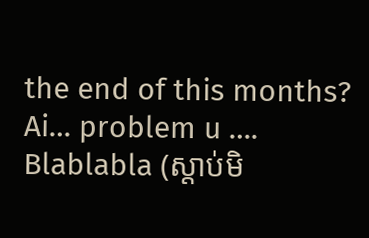the end of this months? Ai… problem u …. Blablabla (ស្តាប់មិ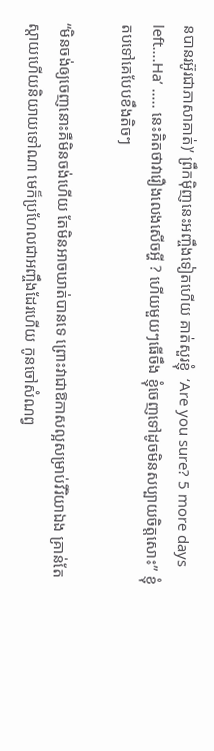នបានរអ៊ូរជាភាសាគាត់)’ ព្រឹកម៉ិញនេះអញ្ចឹងទៀតហើយ គាត់សួរខ្ញុំ  ‘Are you sure? 5 more days left….Ha’ ….. នេះគិតថាវារឿងលេងសើចអ្ហី ? ហើយមួយៗធើចឹង ខ្ញុំចេញទៅដូចមិនសប្បាយចិត្តសោះ” ខ្ញុំតបទៅគេបែបខឹងតិចៗ

“មិនចង់ឲ្យចេញនោះគឺមិនចង់ហើយ តែមិនអាចឃាត់បានទេ ព្រោះវាជាឱកាសល្អសម្រាប់វីរិយាឯង គ្រាន់តែស្ដាយហើយនិយាយទៅណា មេក៏ប្រហែលជាអញ្ចឹងដែរហើយ កូនចៅសំណព្វ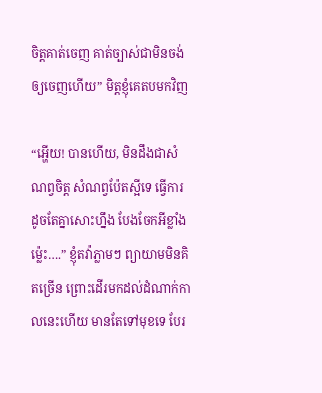ចិត្តគាត់ចេញ គាត់ច្បាស់ជាមិនចង់ឲ្យចេញហើយ” មិត្តខ្ញុំគេតបមកវិញ

“អ្ហើយ! បានហើយ, មិនដឹងជាសំណព្វចិត្ត សំណព្វប៉ែតស្អីទេ ធ្វើការដូចតែគ្នាសោះហ្នឹង បែងចែកអីខ្លាំងម៉្លេះ….” ខ្ញុំតវ៉ាភ្លាមៗ ព្យាយាមមិនគិតច្រើន ព្រោះដើរមកដល់ដំណាក់កាលនេះហើយ មានតែទៅមុខទេ បែរ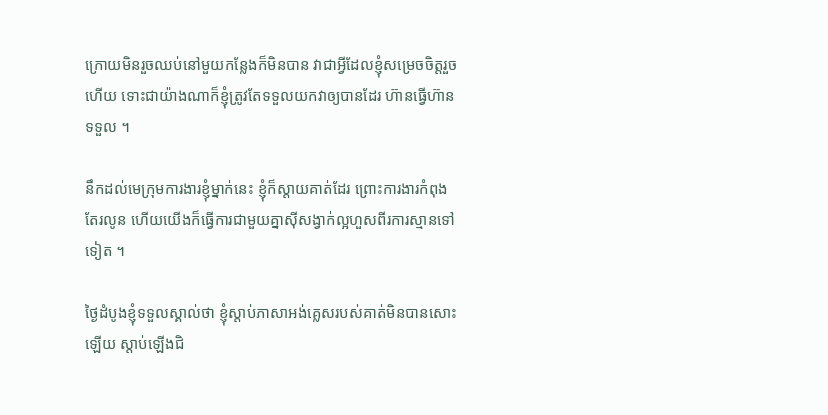ក្រោយមិនរួចឈប់នៅមួយកន្លែងក៏មិនបាន វាជាអ្វីដែលខ្ញុំសម្រេចចិត្តរួចហើយ ទោះជាយ៉ាងណាក៏ខ្ញុំត្រូវតែទទួលយកវាឲ្យបានដែរ ហ៊ានធ្វើហ៊ានទទួល ។

នឹកដល់មេក្រុមការងារខ្ញុំម្នាក់នេះ ខ្ញុំក៏ស្ដាយគាត់ដែរ ព្រោះការងារកំពុងតែរលូន ហើយយើងក៏ធ្វើការជាមួយគ្នាស៊ីសង្វាក់ល្អហួសពីរការស្មានទៅទៀត ។

ថ្ងៃដំបូងខ្ញុំទទួលស្គាល់ថា ខ្ញុំស្តាប់ភាសាអង់គ្លេសរបស់គាត់មិនបានសោះឡើយ ស្តាប់ឡើងជិ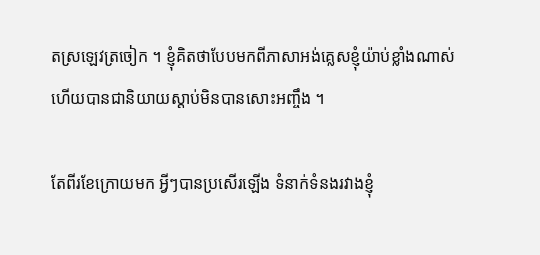តស្រឡេវត្រចៀក ។ ខ្ញុំគិតថាបែបមកពីភាសាអង់គ្លេសខ្ញុំយ៉ាប់ខ្លាំងណាស់ហើយបានជានិយាយស្ដាប់មិនបានសោះអញ្ចឹង ។

តែពីរខែក្រោយមក អ្វីៗបានប្រសើរឡើង ទំនាក់ទំនងរវាងខ្ញុំ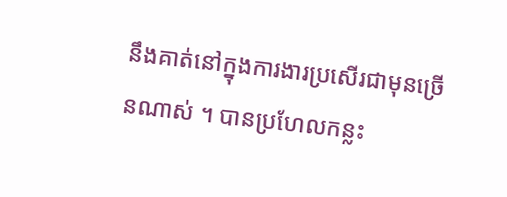នឹងគាត់នៅក្នុងការងារប្រសើរជាមុនច្រើនណាស់ ។ បានប្រហែលកន្លះ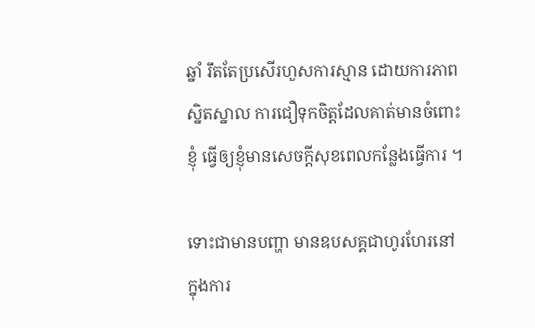ឆ្នាំ រឹតតែប្រសើរហួសការស្មាន ដោយការភាពស្និតស្នាល ការជឿទុកចិត្តដែលគាត់មានចំពោះខ្ញុំ ធ្វើឲ្យខ្ញុំមានសេចក្ដីសុខពេលកន្លែងធ្វើការ ។

ទោះជាមានបញ្ហា មានឧបសគ្គជាហូរហែរនៅក្នុងការ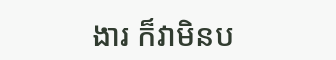ងារ ក៏វាមិនប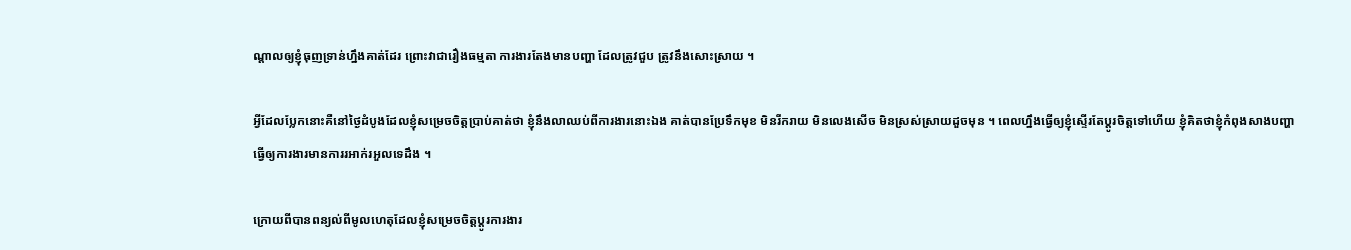ណ្ដាលឲ្យខ្ញុំធុញទ្រាន់ហ្នឹងគាត់ដែរ ព្រោះវាជារឿងធម្មតា ការងារតែងមានបញ្ហា ដែលត្រូវជួប ត្រូវនឹងសោះស្រាយ ។

អ្វីដែលប្លែកនោះគឺនៅថ្ងៃដំបូងដែលខ្ញុំសម្រេចចិត្តប្រាប់គាត់ថា ខ្ញុំនឹងលាឈប់ពីការងារនោះឯង គាត់បានប្រែទឹកមុខ មិនរីករាយ មិនលេងសើច មិនស្រស់ស្រាយដួចមុន ។ ពេលហ្នឹងធ្វើឲ្យខ្ញុំស្ទើរតែប្ដូរចិត្តទៅហើយ ខ្ញុំគិតថាខ្ញុំកំពុងសាងបញ្ហា ធ្វើឲ្យការងារមានការរអាក់រអួលទេដឹង ។

ក្រោយពីបានពន្យល់ពីមូលហេតុដែលខ្ញុំសម្រេចចិត្តប្ដូរការងារ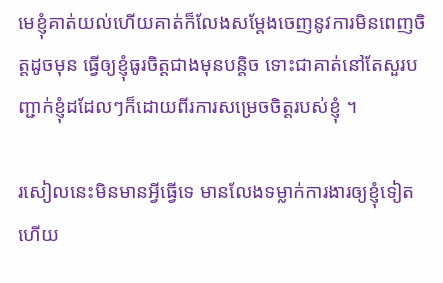មេខ្ញុំគាត់យល់ហើយគាត់ក៏លែងសម្ដែងចេញនូវការមិនពេញចិត្តដូចមុន ធ្វើឲ្យខ្ញុំធូរចិត្តជាងមុនបន្តិច ទោះជាគាត់នៅតែសួរបញ្ជាក់ខ្ញុំដដែលៗក៏ដោយពីរការសម្រេចចិត្តរបស់ខ្ញុំ ។

រសៀលនេះមិនមានអ្វីធ្វើទេ មានលែងទម្លាក់ការងារឲ្យខ្ញុំទៀតហើយ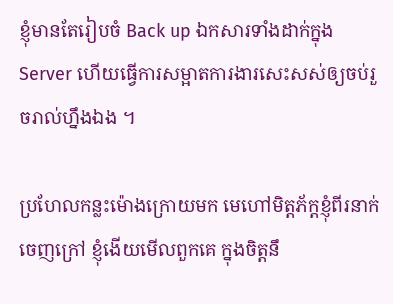ខ្ញុំមានតែរៀបចំ Back up ឯកសារទាំងដាក់ក្នុង Server ហើយធ្វើការសម្អាតការងារសេះសស់ឲ្យចប់រួចរាល់ហ្នឹងឯង ។

ប្រហែលកន្លះម៉ោងក្រោយមក មេហៅមិត្តភ័ក្តខ្ញុំពីរនាក់ចេញក្រៅ ខ្ញុំងើយមើលពួកគេ ក្នុងចិត្តនឹ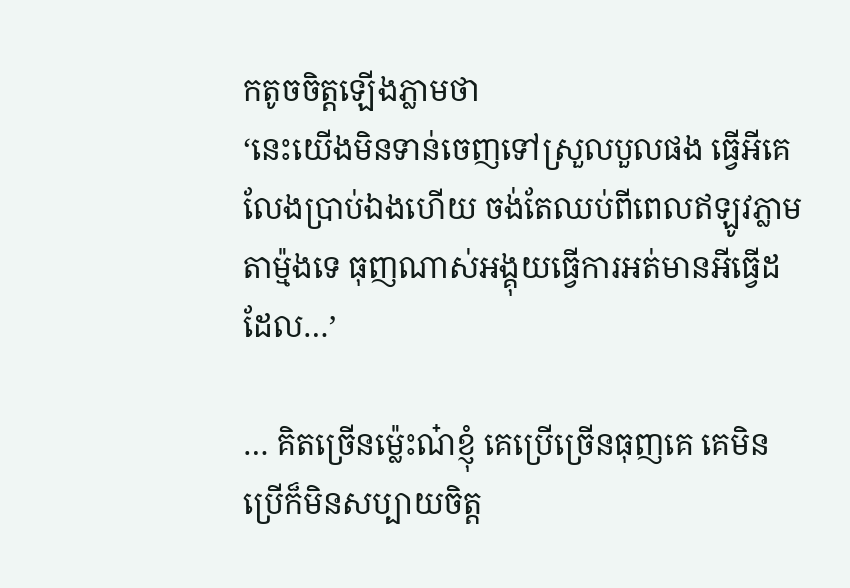កតូចចិត្តឡើងភ្លាមថា
‘នេះយើងមិនទាន់ចេញទៅស្រួលបួលផង ធ្វើអីគេលែងប្រាប់ឯងហើយ ចង់តែឈប់ពីពេលឥឡូវភ្លាមតាម៉្មងទេ ធុញណាស់អង្គុយធ្វើការអត់មានអីធ្វើដដែល…’

… គិតច្រើនម៉្លេះណ៎ខ្ញុំ គេប្រើច្រើនធុញគេ គេមិនប្រើក៏មិនសប្បាយចិត្ត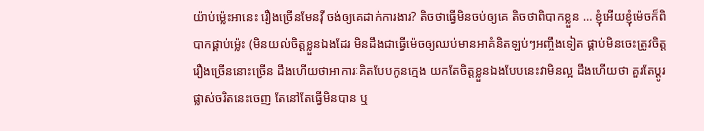យ៉ាប់ម៉្លេះអានេះ រឿងច្រើនមែនវ៉ី ចង់ឲ្យគេដាក់ការងារ? តិចថាធ្វើមិនចប់ឲ្យគេ តិចថាពិបាកខ្លួន … ខ្ញុំអើយខ្ញុំម៉េចក៏ពិបាកផ្គាប់ម៉្លេះ (មិនយល់ចិត្តខ្លួនឯងដែរ មិនដឹងជាធ្វើម៉េចឲ្យឈប់មានអាគំនិតឡប់ៗអញ្ចឹងទៀត ផ្គាប់មិនចេះត្រូវចិត្ត រឿងច្រើននោះច្រើន ដឹងហើយថាអាការៈគិតបែបកូនក្មេង យកតែចិត្តខ្លួនឯងបែបនេះវាមិនល្អ ដឹងហើយថា គួរតែប្ដូរផ្លាស់ចរិតនេះចេញ តែនៅតែធ្វើមិនបាន ឬ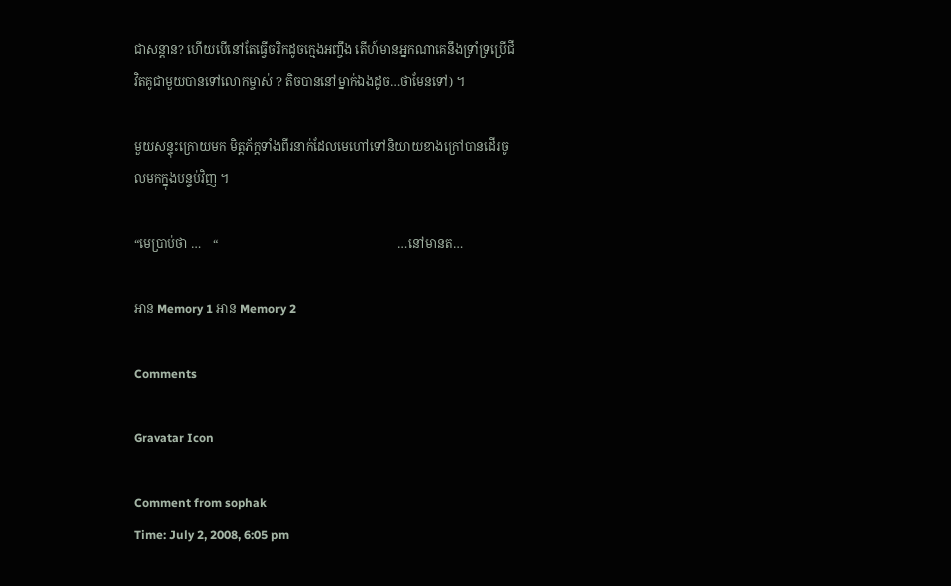ជាសន្តាន? ហើយបើនៅតែធ្វើចរិកដូចក្មេងអញ្ចឹង តើហ៍មានអ្នកណាគេនឹងទ្រាំទ្រប្រើជីវិតគូជាមួយបានទៅលោកម្ចាស់ ? តិចបាននៅម្នាក់ឯងដូច…ថាមែនទៅ) ។

មួយសន្ទុះក្រោយមក មិត្តភ័ក្តទាំងពីរនាក់ដែលមេហៅទៅនិយាយខាងក្រៅបានដើរចូលមកក្នុងបន្ទប់វិញ ។

“មេប្រាប់ថា …    “                                                         …នៅមានត…

អាន Memory 1 អាន Memory 2

Comments

Gravatar Icon

Comment from sophak
Time: July 2, 2008, 6:05 pm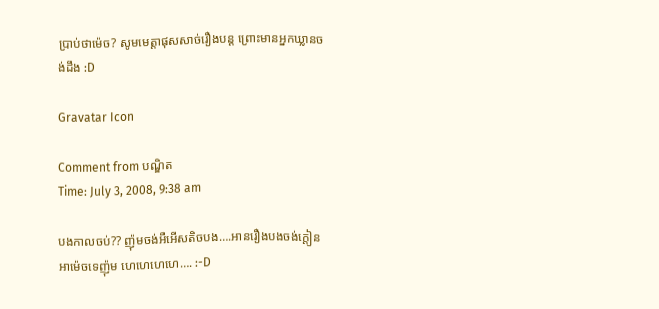ប្រាប់ថាម៉េច? សូមមេត្តាផុសសាច់រឿងបន្ត ព្រោះមានអ្នកឃ្លានចង់ដឹង :D

Gravatar Icon

Comment from បណ្ឌិត
Time: July 3, 2008, 9:38 am

បងកាលចប់?? ញ៉ុមចង់អឺអើសតិចបង….អានរឿងបងចង់ក្តៀនអាម៉េចទេញ៉ុម ហេហេហេហេ…. :-D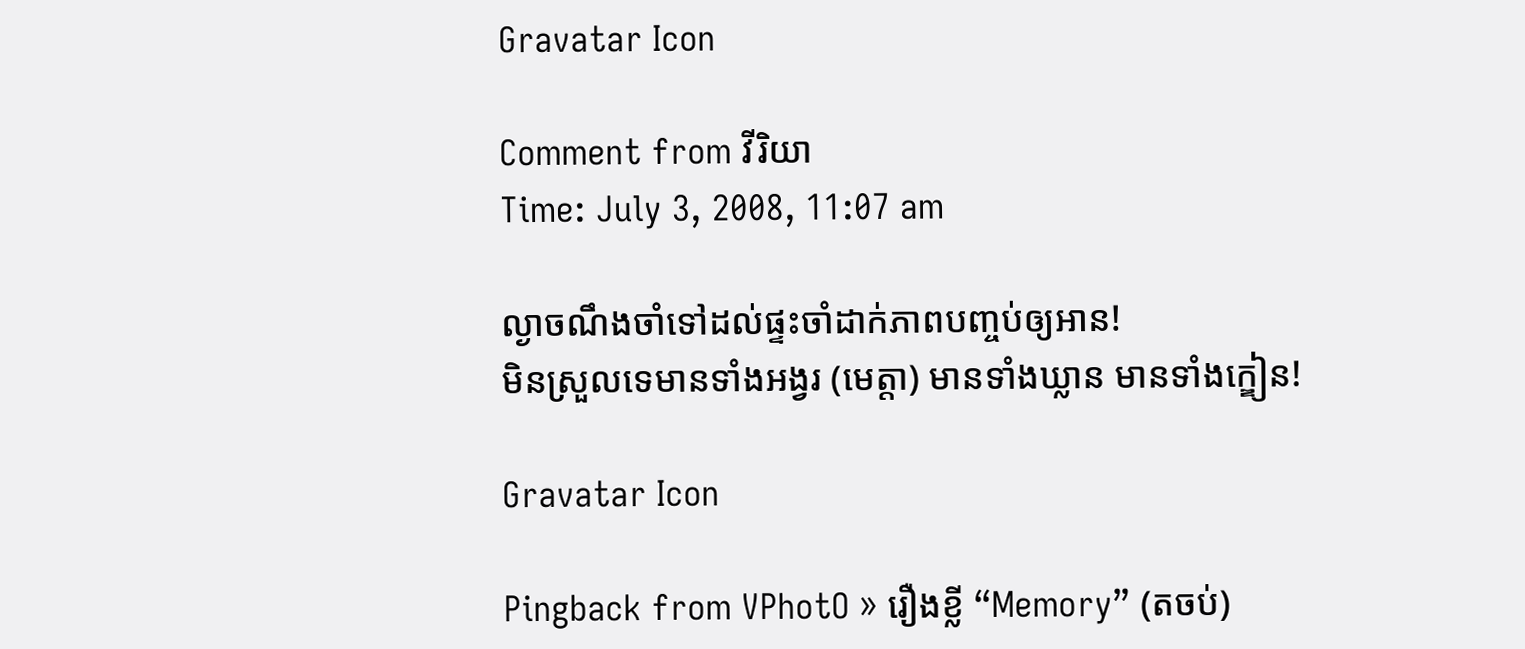Gravatar Icon

Comment from វីរិយា
Time: July 3, 2008, 11:07 am

ល្ងាចណឹងចាំទៅដល់ផ្ទះចាំដាក់ភាពបញ្ចប់ឲ្យអាន!
មិនស្រួលទេមានទាំងអង្វរ (មេត្តា) មានទាំងឃ្លាន មានទាំងក្ឌៀន!

Gravatar Icon

Pingback from VPhotO » រឿងខ្លី “Memory” (តចប់)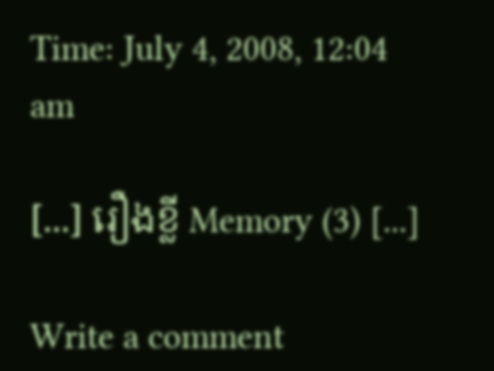Time: July 4, 2008, 12:04 am

[...] រឿងខ្លី Memory (3) [...]

Write a comment